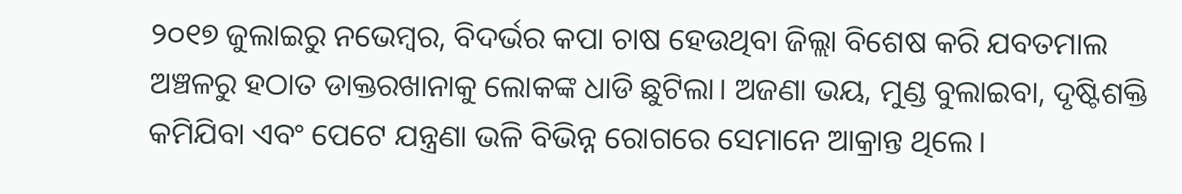୨୦୧୭ ଜୁଲାଇରୁ ନଭେମ୍ବର, ବିଦର୍ଭର କପା ଚାଷ ହେଉଥିବା ଜିଲ୍ଲା ବିଶେଷ କରି ଯବତମାଲ ଅଞ୍ଚଳରୁ ହଠାତ ଡାକ୍ତରଖାନାକୁ ଲୋକଙ୍କ ଧାଡି ଛୁଟିଲା। ଅଜଣା ଭୟ, ମୁଣ୍ଡ ବୁଲାଇବା, ଦୃଷ୍ଟିଶକ୍ତି କମିଯିବା ଏବଂ ପେଟେ ଯନ୍ତ୍ରଣା ଭଳି ବିଭିନ୍ନ ରୋଗରେ ସେମାନେ ଆକ୍ରାନ୍ତ ଥିଲେ।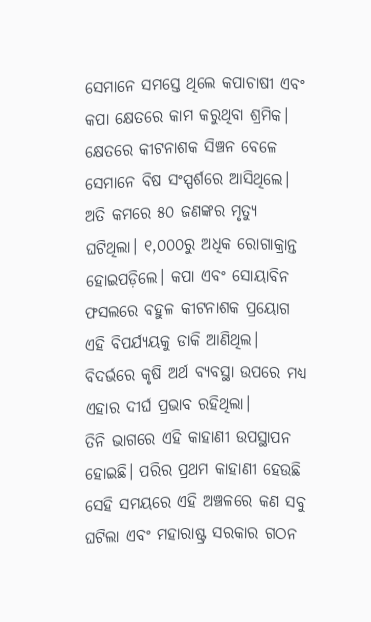ସେମାନେ ସମସ୍ତେ ଥିଲେ କପାଚାଷୀ ଏବଂ କପା କ୍ଷେତରେ କାମ କରୁଥିବା ଶ୍ରମିକ। କ୍ଷେତରେ କୀଟନାଶକ ସିଞ୍ଚନ ବେଳେ ସେମାନେ ବିଷ ସଂସ୍ପର୍ଶରେ ଆସିଥିଲେ। ଅତି କମରେ ୫୦ ଜଣଙ୍କର ମୃତ୍ୟୁ ଘଟିଥିଲା। ୧,୦୦୦ରୁ ଅଧିକ ରୋଗାକ୍ରାନ୍ତ ହୋଇପଡ଼ିଲେ। କପା ଏବଂ ସୋୟାବିନ ଫସଲରେ ବହୁଳ କୀଟନାଶକ ପ୍ରୟୋଗ ଏହି ବିପର୍ଯ୍ୟୟକୁ ଡାକି ଆଣିଥିଲ। ବିଦର୍ଭରେ କୃଷି ଅର୍ଥ ବ୍ୟବସ୍ଥା ଉପରେ ମଧ୍ୟ ଏହାର ଦୀର୍ଘ ପ୍ରଭାବ ରହିଥିଲା।
ତିନି ଭାଗରେ ଏହି କାହାଣୀ ଉପସ୍ଥାପନ ହୋଇଛି। ପରିର ପ୍ରଥମ କାହାଣୀ ହେଉଛି ସେହି ସମୟରେ ଏହି ଅଞ୍ଚଳରେ କଣ ସବୁ ଘଟିଲା ଏବଂ ମହାରାଷ୍ଟ୍ର ସରକାର ଗଠନ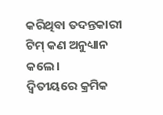କରିଥିବା ତଦନ୍ତକାରୀ ଟିମ୍ କଣ ଅନୁଧ୍ୟାନ କଲେ।
ଦ୍ୱିତୀୟରେ କ୍ରମିକ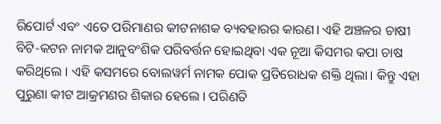ରିପୋର୍ଟ ଏବଂ ଏତେ ପରିମାଣର କୀଟନାଶକ ବ୍ୟବହାରର କାରଣ। ଏହି ଅଞ୍ଚଳର ଚାଷୀ ବିଟି-କଟନ ନାମକ ଆନୁବଂଶିକ ପରିବର୍ତ୍ତନ ହୋଇଥିବା ଏକ ନୂଆ କିସମର କପା ଚାଷ କରିଥିଲେ। ଏହି କସମରେ ବୋଲୱର୍ମ ନାମକ ପୋକ ପ୍ରତିରୋଧକ ଶକ୍ତି ଥିଲା। କିନ୍ତୁ ଏହା ପୁରୁଣା କୀଟ ଆକ୍ରମଣର ଶିକାର ହେଲେ। ପରିଣତି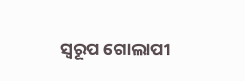ସ୍ୱରୂପ ଗୋଲାପୀ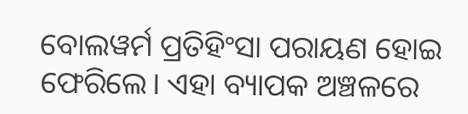ବୋଲୱର୍ମ ପ୍ରତିହିଂସା ପରାୟଣ ହୋଇ ଫେରିଲେ। ଏହା ବ୍ୟାପକ ଅଞ୍ଚଳରେ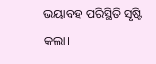ଭୟାବହ ପରିସ୍ଥିତି ସୃଷ୍ଟି କଲା।